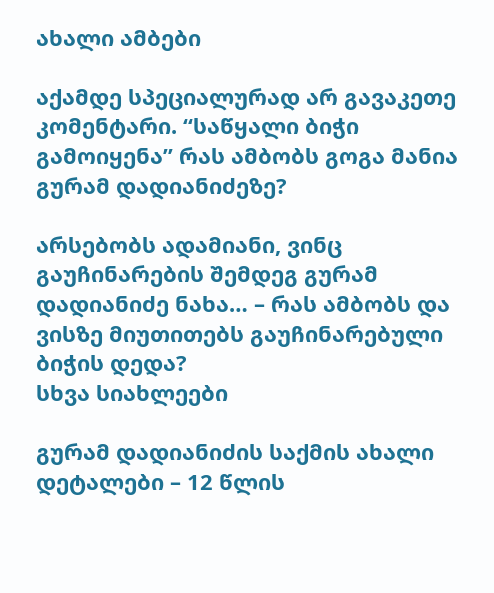ახალი ამბები

აქამდე სპეციალურად არ გავაკეთე კომენტარი. “საწყალი ბიჭი გამოიყენა” რას ამბობს გოგა მანია გურამ დადიანიძეზე?

არსებობს ადამიანი, ვინც გაუჩინარების შემდეგ გურამ დადიანიძე ნახა… – რას ამბობს და ვისზე მიუთითებს გაუჩინარებული ბიჭის დედა?
სხვა სიახლეები

გურამ დადიანიძის საქმის ახალი დეტალები – 12 წლის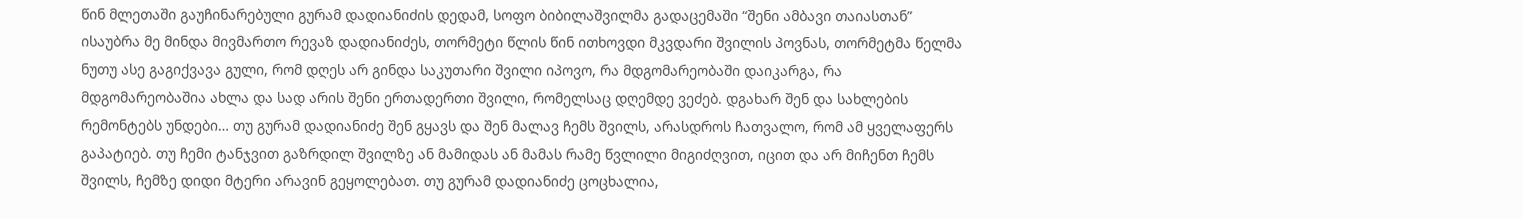წინ მლეთაში გაუჩინარებული გურამ დადიანიძის დედამ, სოფო ბიბილაშვილმა გადაცემაში “შენი ამბავი თაიასთან” ისაუბრა მე მინდა მივმართო რევაზ დადიანიძეს, თორმეტი წლის წინ ითხოვდი მკვდარი შვილის პოვნას, თორმეტმა წელმა ნუთუ ასე გაგიქვავა გული, რომ დღეს არ გინდა საკუთარი შვილი იპოვო, რა მდგომარეობაში დაიკარგა, რა მდგომარეობაშია ახლა და სად არის შენი ერთადერთი შვილი, რომელსაც დღემდე ვეძებ. დგახარ შენ და სახლების რემონტებს უნდები… თუ გურამ დადიანიძე შენ გყავს და შენ მალავ ჩემს შვილს, არასდროს ჩათვალო, რომ ამ ყველაფერს გაპატიებ. თუ ჩემი ტანჯვით გაზრდილ შვილზე ან მამიდას ან მამას რამე წვლილი მიგიძღვით, იცით და არ მიჩენთ ჩემს შვილს, ჩემზე დიდი მტერი არავინ გეყოლებათ. თუ გურამ დადიანიძე ცოცხალია,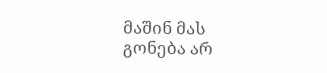მაშინ მას გონება არ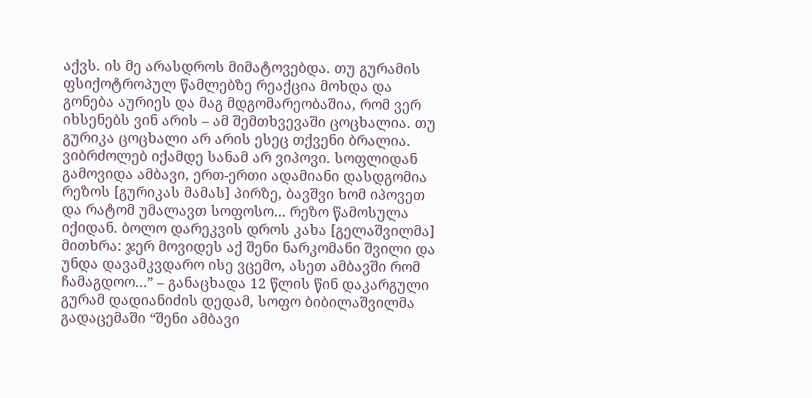აქვს. ის მე არასდროს მიმატოვებდა. თუ გურამის ფსიქოტროპულ წამლებზე რეაქცია მოხდა და გონება აურიეს და მაგ მდგომარეობაშია, რომ ვერ იხსენებს ვინ არის – ამ შემთხვევაში ცოცხალია. თუ გურიკა ცოცხალი არ არის ესეც თქვენი ბრალია. ვიბრძოლებ იქამდე სანამ არ ვიპოვი. სოფლიდან გამოვიდა ამბავი, ერთ-ერთი ადამიანი დასდგომია რეზოს [გურიკას მამას] პირზე, ბავშვი ხომ იპოვეთ და რატომ უმალავთ სოფოსო… რეზო წამოსულა იქიდან. ბოლო დარეკვის დროს კახა [გელაშვილმა] მითხრა: ჯერ მოვიდეს აქ შენი ნარკომანი შვილი და უნდა დავამკვდარო ისე ვცემო, ასეთ ამბავში რომ ჩამაგდოო…” – განაცხადა 12 წლის წინ დაკარგული გურამ დადიანიძის დედამ, სოფო ბიბილაშვილმა გადაცემაში “შენი ამბავი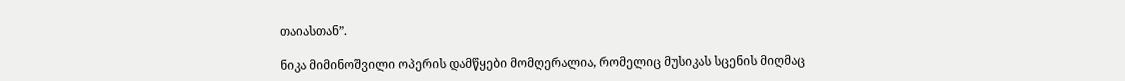თაიასთან”.

ნიკა მიმინოშვილი ოპერის დამწყები მომღერალია, რომელიც მუსიკას სცენის მიღმაც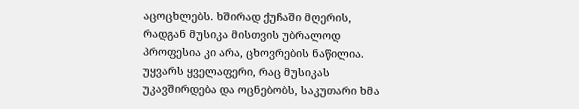აცოცხლებს. ხშირად ქუჩაში მღერის, რადგან მუსიკა მისთვის უბრალოდ პროფესია კი არა, ცხოვრების ნაწილია. უყვარს ყველაფერი, რაც მუსიკას უკავშირდება და ოცნებობს, საკუთარი ხმა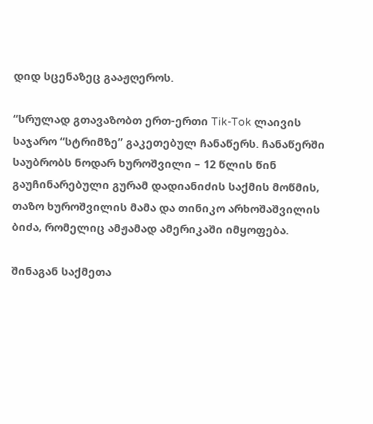დიდ სცენაზეც გააჟღეროს.

“სრულად გთავაზობთ ერთ-ერთი Tik-Tok ლაივის საჯარო “სტრიმზე” გაკეთებულ ჩანაწერს. ჩანაწერში საუბრობს ნოდარ ხუროშვილი – 12 წლის წინ გაუჩინარებული გურამ დადიანიძის საქმის მოწმის, თაზო ხუროშვილის მამა და თინიკო არხოშაშვილის ბიძა, რომელიც ამჟამად ამერიკაში იმყოფება.

შინაგან საქმეთა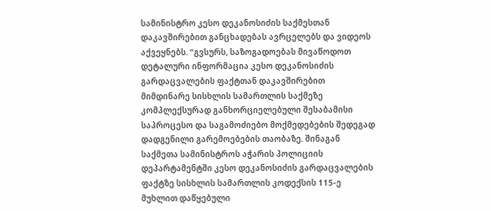სამინისტრო კესო დეკანოსიძის საქმესთან დაკავშირებით განცხადებას ავრცელებს და ვიდეოს აქვეყნებს. “გვსურს, საზოგადოებას მივაწოდოთ დეტალური ინფორმაცია კესო დეკანოსიძის გარდაცვალების ფაქტთან დაკავშირებით მიმდინარე სისხლის სამართლის საქმეზე კომპლექსურად განხორციელებული შესაბამისი საპროცესო და საგამოძიებო მოქმედებების შედეგად დადგენილი გარემოებების თაობაზე. შინაგან საქმეთა სამინისტროს აჭარის პოლიციის დეპარტამენტში კესო დეკანოსიძის გარდაცვალების ფაქტზე სისხლის სამართლის კოდექსის 115-ე მუხლით დაწყებული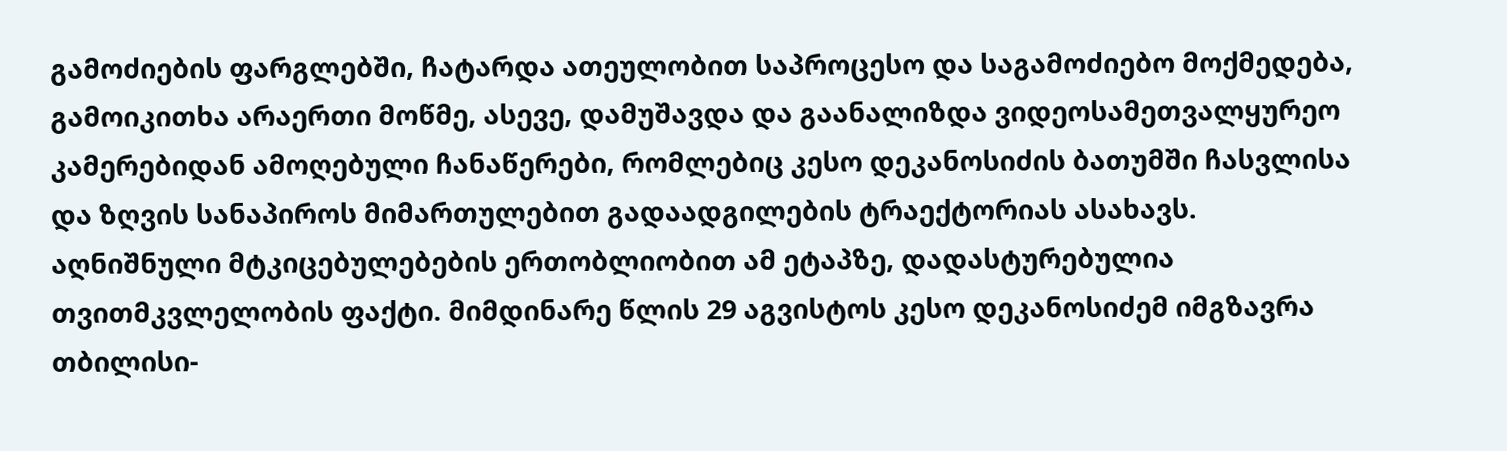გამოძიების ფარგლებში, ჩატარდა ათეულობით საპროცესო და საგამოძიებო მოქმედება, გამოიკითხა არაერთი მოწმე, ასევე, დამუშავდა და გაანალიზდა ვიდეოსამეთვალყურეო კამერებიდან ამოღებული ჩანაწერები, რომლებიც კესო დეკანოსიძის ბათუმში ჩასვლისა და ზღვის სანაპიროს მიმართულებით გადაადგილების ტრაექტორიას ასახავს. აღნიშნული მტკიცებულებების ერთობლიობით ამ ეტაპზე, დადასტურებულია თვითმკვლელობის ფაქტი. მიმდინარე წლის 29 აგვისტოს კესო დეკანოსიძემ იმგზავრა თბილისი-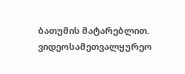ბათუმის მატარებლით. ვიდეოსამეთვალყურეო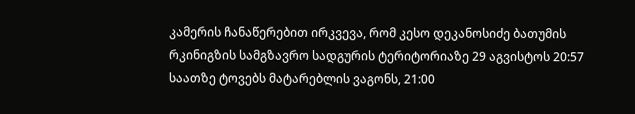კამერის ჩანაწერებით ირკვევა, რომ კესო დეკანოსიძე ბათუმის რკინიგზის სამგზავრო სადგურის ტერიტორიაზე 29 აგვისტოს 20:57 საათზე ტოვებს მატარებლის ვაგონს, 21:00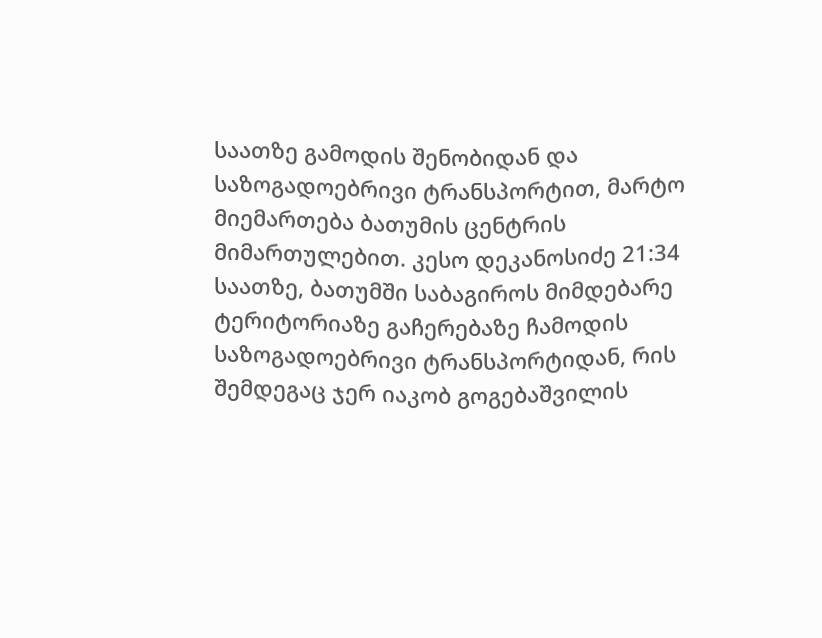საათზე გამოდის შენობიდან და საზოგადოებრივი ტრანსპორტით, მარტო მიემართება ბათუმის ცენტრის მიმართულებით. კესო დეკანოსიძე 21:34 საათზე, ბათუმში საბაგიროს მიმდებარე ტერიტორიაზე გაჩერებაზე ჩამოდის საზოგადოებრივი ტრანსპორტიდან, რის შემდეგაც ჯერ იაკობ გოგებაშვილის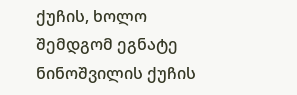ქუჩის, ხოლო შემდგომ ეგნატე ნინოშვილის ქუჩის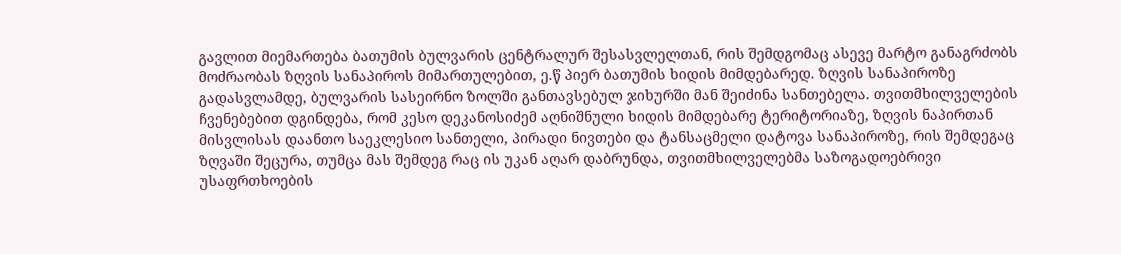გავლით მიემართება ბათუმის ბულვარის ცენტრალურ შესასვლელთან, რის შემდგომაც ასევე მარტო განაგრძობს მოძრაობას ზღვის სანაპიროს მიმართულებით, ე.წ პიერ ბათუმის ხიდის მიმდებარედ. ზღვის სანაპიროზე გადასვლამდე, ბულვარის სასეირნო ზოლში განთავსებულ ჯიხურში მან შეიძინა სანთებელა. თვითმხილველების ჩვენებებით დგინდება, რომ კესო დეკანოსიძემ აღნიშნული ხიდის მიმდებარე ტერიტორიაზე, ზღვის ნაპირთან მისვლისას დაანთო საეკლესიო სანთელი, პირადი ნივთები და ტანსაცმელი დატოვა სანაპიროზე, რის შემდეგაც ზღვაში შეცურა, თუმცა მას შემდეგ რაც ის უკან აღარ დაბრუნდა, თვითმხილველებმა საზოგადოებრივი უსაფრთხოების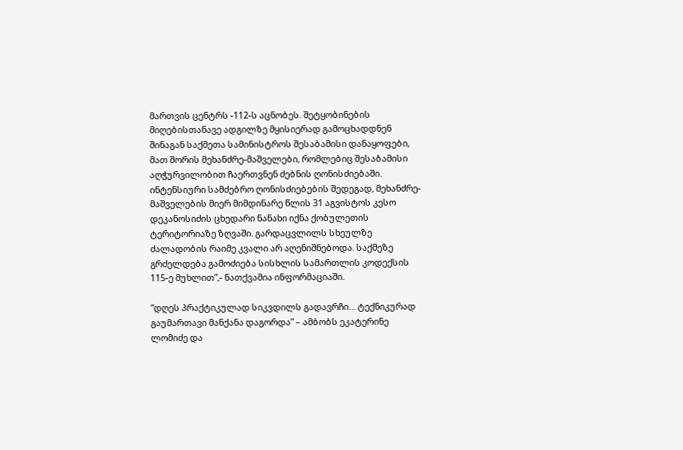მართვის ცენტრს -112-ს აცნობეს. შეტყობინების მიღებისთანავე ადგილზე მყისიერად გამოცხადდნენ შინაგან საქმეთა სამინისტროს შესაბამისი დანაყოფები, მათ შორის მეხანძრე-მაშველები, რომლებიც შესაბამისი აღჭურვილობით ჩაერთვნენ ძებნის ღონისძიებაში. ინტენსიური სამძებრო ღონისძიებების შედეგად, მეხანძრე-მაშველების მიერ მიმდინარე წლის 31 აგვისტოს კესო დეკანოსიძის ცხედარი ნანახი იქნა ქობულეთის ტერიტორიაზე ზღვაში. გარდაცვლილს სხეულზე ძალადობის რაიმე კვალი არ აღენიშნებოდა. საქმეზე გრძელდება გამოძიება სისხლის სამართლის კოდექსის 115-ე მუხლით”,- ნათქვამია ინფორმაციაში.

“დღეს პრაქტიკულად სიკვდილს გადავრჩი… ტექნიკურად გაუმართავი მანქანა დაგორდა” – ამბობს ეკატერინე ლომიძე და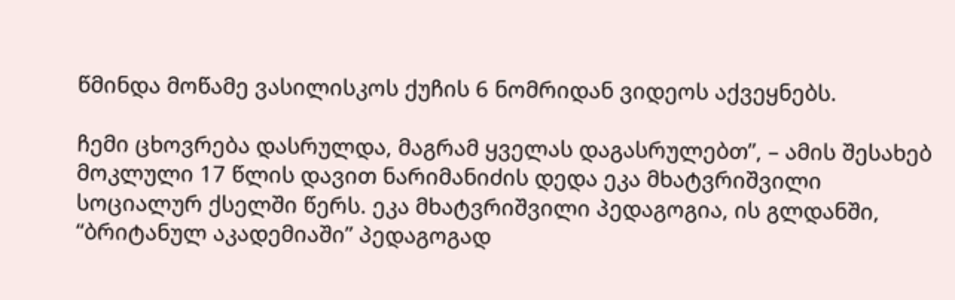წმინდა მოწამე ვასილისკოს ქუჩის 6 ნომრიდან ვიდეოს აქვეყნებს.

ჩემი ცხოვრება დასრულდა, მაგრამ ყველას დაგასრულებთ”, – ამის შესახებ მოკლული 17 წლის დავით ნარიმანიძის დედა ეკა მხატვრიშვილი სოციალურ ქსელში წერს. ეკა მხატვრიშვილი პედაგოგია, ის გლდანში, “ბრიტანულ აკადემიაში” პედაგოგად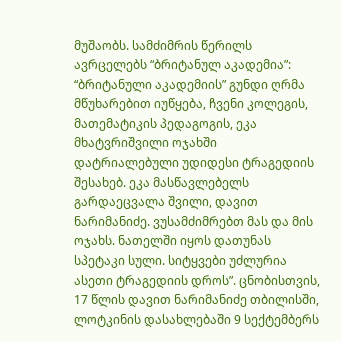მუშაობს. სამძიმრის წერილს ავრცელებს “ბრიტანულ აკადემია”: “ბრიტანული აკადემიის” გუნდი ღრმა მწუხარებით იუწყება, ჩვენი კოლეგის, მათემატიკის პედაგოგის, ეკა მხატვრიშვილი ოჯახში დატრიალებული უდიდესი ტრაგედიის შესახებ. ეკა მასწავლებელს გარდაეცვალა შვილი, დავით ნარიმანიძე. ვუსამძიმრებთ მას და მის ოჯახს. ნათელში იყოს დათუნას სპეტაკი სული. სიტყვები უძლურია ასეთი ტრაგედიის დროს”. ცნობისთვის, 17 წლის დავით ნარიმანიძე თბილისში, ლოტკინის დასახლებაში 9 სექტემბერს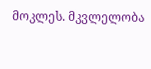მოკლეს. მკვლელობა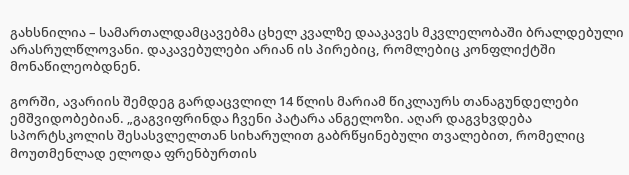გახსნილია – სამართალდამცავებმა ცხელ კვალზე დააკავეს მკვლელობაში ბრალდებული არასრულწლოვანი. დაკავებულები არიან ის პირებიც, რომლებიც კონფლიქტში მონაწილეობდნენ.

გორში, ავარიის შემდეგ გარდაცვლილ 14 წლის მარიამ წიკლაურს თანაგუნდელები ემშვიდობებიან. „გაგვიფრინდა ჩვენი პატარა ანგელოზი. აღარ დაგვხვდება სპორტსკოლის შესასვლელთან სიხარულით გაბრწყინებული თვალებით, რომელიც მოუთმენლად ელოდა ფრენბურთის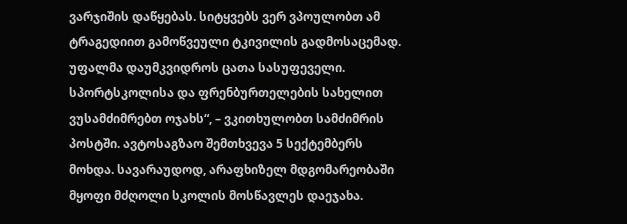ვარჯიშის დაწყებას. სიტყვებს ვერ ვპოულობთ ამ ტრაგედიით გამოწვეული ტკივილის გადმოსაცემად. უფალმა დაუმკვიდროს ცათა სასუფეველი. სპორტსკოლისა და ფრენბურთელების სახელით ვუსამძიმრებთ ოჯახს“, – ვკითხულობთ სამძიმრის პოსტში. ავტოსაგზაო შემთხვევა 5 სექტემბერს მოხდა. სავარაუდოდ, არაფხიზელ მდგომარეობაში მყოფი მძღოლი სკოლის მოსწავლეს დაეჯახა.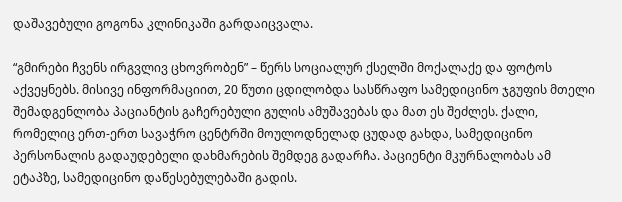დაშავებული გოგონა კლინიკაში გარდაიცვალა.

“გმირები ჩვენს ირგვლივ ცხოვრობენ” – წერს სოციალურ ქსელში მოქალაქე და ფოტოს აქვეყნებს. მისივე ინფორმაციით, 20 წუთი ცდილობდა სასწრაფო სამედიცინო ჯგუფის მთელი შემადგენლობა პაციანტის გაჩერებული გულის ამუშავებას და მათ ეს შეძლეს. ქალი, რომელიც ერთ-ერთ სავაჭრო ცენტრში მოულოდნელად ცუდად გახდა, სამედიცინო პერსონალის გადაუდებელი დახმარების შემდეგ გადარჩა. პაციენტი მკურნალობას ამ ეტაპზე, სამედიცინო დაწესებულებაში გადის.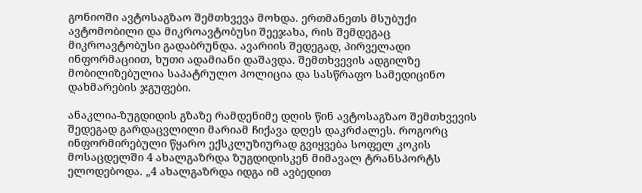გონიოში ავტოსაგზაო შემთხვევა მოხდა. ერთმანეთს მსუბუქი ავტომობილი და მიკროავტობუსი შეეჯახა, რის შემდეგაც მიკროავტობუსი გადაბრუნდა. ავარიის შედეგად, პირველადი ინფორმაციით, ხუთი ადამიანი დაშავდა. შემთხვევის ადგილზე მობილიზებულია საპატრულო პოლიცია და სასწრაფო სამედიცინო დახმარების ჯგუფები.

ანაკლია-ზუგდიდის გზაზე რამდენიმე დღის წინ ავტოსაგზაო შემთხვევის შედეგად გარდაცვლილი მარიამ ჩიქავა დღეს დაკრძალეს. როგორც ინფორმირებული წყარო ექსკლუზიურად გვიყვება სოფელ კოკის მოსაცდელში 4 ახალგაზრდა ზუგდიდისკენ მიმავალ ტრანსპორტს ელოდებოდა. „4 ახალგაზრდა იდგა იმ ავბედით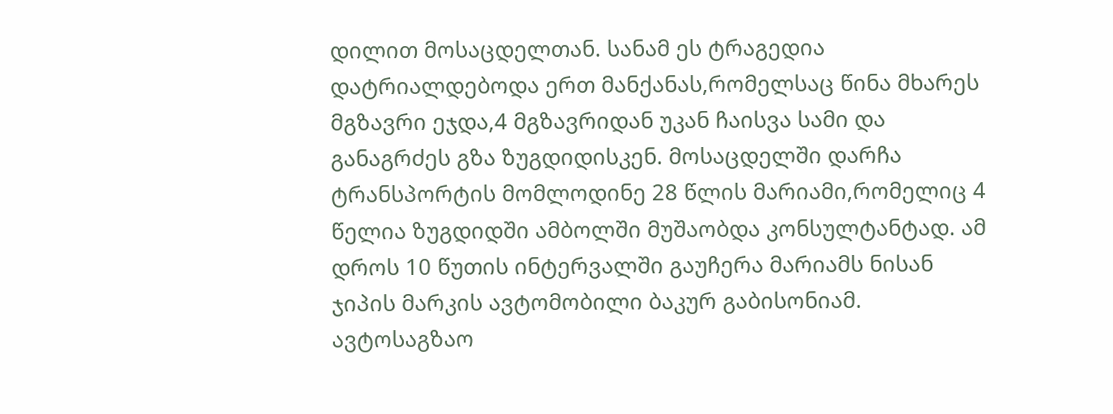დილით მოსაცდელთან. სანამ ეს ტრაგედია დატრიალდებოდა ერთ მანქანას,რომელსაც წინა მხარეს მგზავრი ეჯდა,4 მგზავრიდან უკან ჩაისვა სამი და განაგრძეს გზა ზუგდიდისკენ. მოსაცდელში დარჩა ტრანსპორტის მომლოდინე 28 წლის მარიამი,რომელიც 4 წელია ზუგდიდში ამბოლში მუშაობდა კონსულტანტად. ამ დროს 10 წუთის ინტერვალში გაუჩერა მარიამს ნისან ჯიპის მარკის ავტომობილი ბაკურ გაბისონიამ. ავტოსაგზაო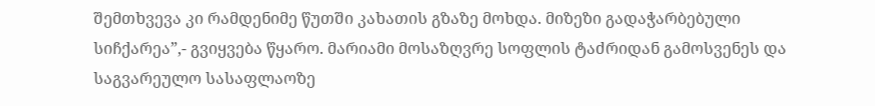შემთხვევა კი რამდენიმე წუთში კახათის გზაზე მოხდა. მიზეზი გადაჭარბებული სიჩქარეა”,- გვიყვება წყარო. მარიამი მოსაზღვრე სოფლის ტაძრიდან გამოსვენეს და საგვარეულო სასაფლაოზე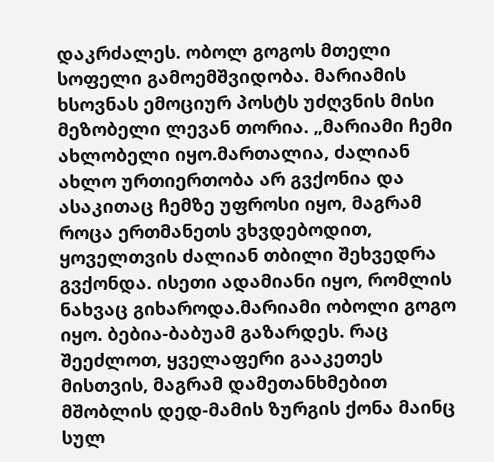დაკრძალეს. ობოლ გოგოს მთელი სოფელი გამოემშვიდობა. მარიამის ხსოვნას ემოციურ პოსტს უძღვნის მისი მეზობელი ლევან თორია. „მარიამი ჩემი ახლობელი იყო.მართალია, ძალიან ახლო ურთიერთობა არ გვქონია და ასაკითაც ჩემზე უფროსი იყო, მაგრამ როცა ერთმანეთს ვხვდებოდით, ყოველთვის ძალიან თბილი შეხვედრა გვქონდა. ისეთი ადამიანი იყო, რომლის ნახვაც გიხაროდა.მარიამი ობოლი გოგო იყო. ბებია-ბაბუამ გაზარდეს. რაც შეეძლოთ, ყველაფერი გააკეთეს მისთვის, მაგრამ დამეთანხმებით მშობლის დედ-მამის ზურგის ქონა მაინც სულ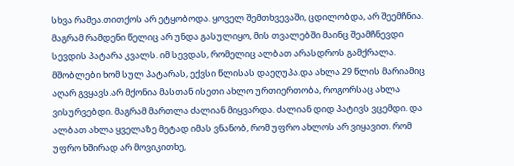სხვა რამეა.თითქოს არ ეტყობოდა. ყოველ შემთხვევაში, ცდილობდა, არ შეემჩნია. მაგრამ რამდენი წელიც არ უნდა გასულიყო, მის თვალებში მაინც შეამჩნევდი სევდის პატარა კვალს. იმ სევდას, რომელიც ალბათ არასდროს გამქრალა. მშობლები ხომ სულ პატარას, ექვსი წლისას დაეღუპა.და ახლა 29 წლის მარიამიც აღარ გვყავს.არ მქონია მასთან ისეთი ახლო ურთიერთობა, როგორსაც ახლა ვისურვებდი. მაგრამ მართლა ძალიან მიყვარდა. ძალიან დიდ პატივს ვცემდი. და ალბათ ახლა ყველაზე მეტად იმას ვნანობ, რომ უფრო ახლოს არ ვიყავით. რომ უფრო ხშირად არ მოვიკითხე,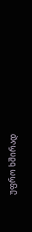უფრო ხშირად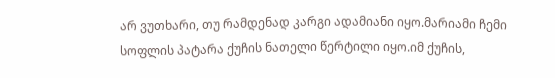არ ვუთხარი, თუ რამდენად კარგი ადამიანი იყო.მარიამი ჩემი სოფლის პატარა ქუჩის ნათელი წერტილი იყო.იმ ქუჩის,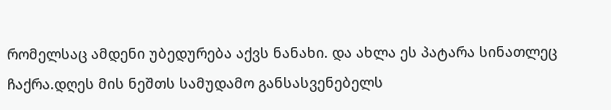რომელსაც ამდენი უბედურება აქვს ნანახი. და ახლა ეს პატარა სინათლეც ჩაქრა.დღეს მის ნეშთს სამუდამო განსასვენებელს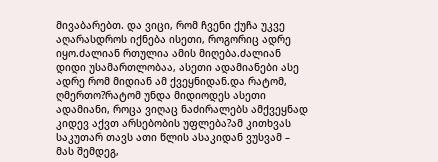მივაბარებთ. და ვიცი, რომ ჩვენი ქუჩა უკვე აღარასდროს იქნება ისეთი, როგორიც ადრე იყო.ძალიან რთულია ამის მიღება.ძალიან დიდი უსამართლობაა, ასეთი ადამიანები ასე ადრე რომ მიდიან ამ ქვეყნიდან.და რატომ, ღმერთო?რატომ უნდა მიდიოდეს ასეთი ადამიანი, როცა ვიღაც ნაძირალებს ამქვეყნად კიდევ აქვთ არსებობის უფლება?ამ კითხვას საკუთარ თავს ათი წლის ასაკიდან ვუსვამ – მას შემდეგ,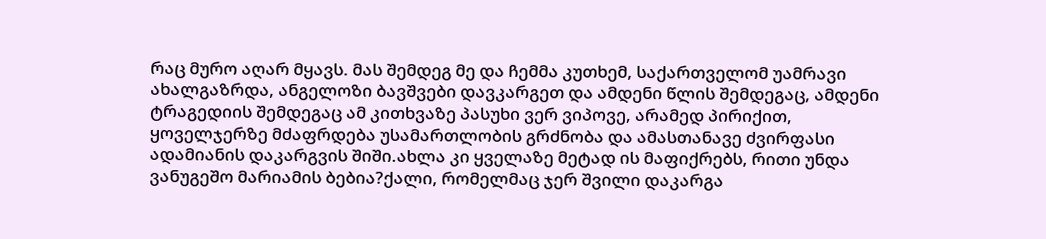რაც მურო აღარ მყავს. მას შემდეგ მე და ჩემმა კუთხემ, საქართველომ უამრავი ახალგაზრდა, ანგელოზი ბავშვები დავკარგეთ და ამდენი წლის შემდეგაც, ამდენი ტრაგედიის შემდეგაც ამ კითხვაზე პასუხი ვერ ვიპოვე, არამედ პირიქით, ყოველჯერზე მძაფრდება უსამართლობის გრძნობა და ამასთანავე ძვირფასი ადამიანის დაკარგვის შიში.ახლა კი ყველაზე მეტად ის მაფიქრებს, რითი უნდა ვანუგეშო მარიამის ბებია?ქალი, რომელმაც ჯერ შვილი დაკარგა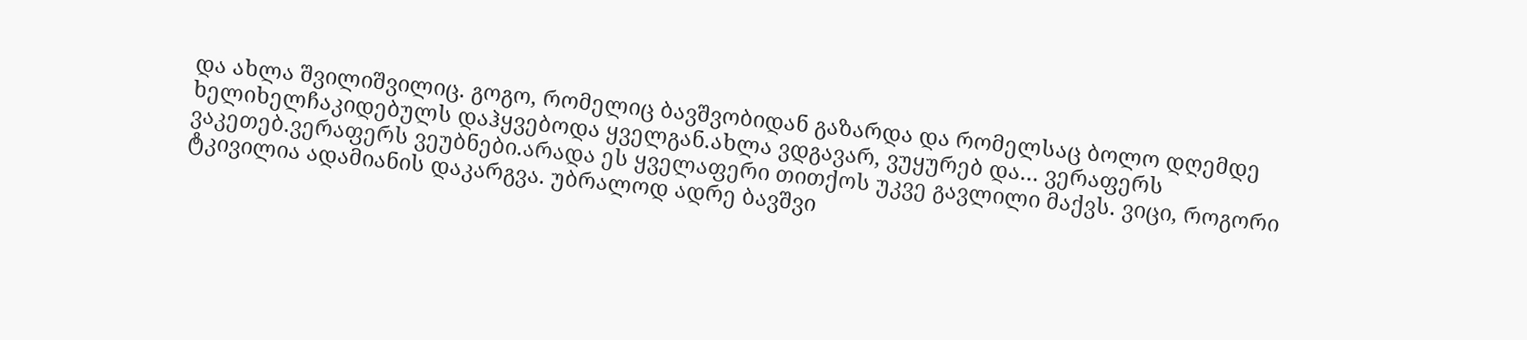და ახლა შვილიშვილიც. გოგო, რომელიც ბავშვობიდან გაზარდა და რომელსაც ბოლო დღემდე ხელიხელჩაკიდებულს დაჰყვებოდა ყველგან.ახლა ვდგავარ, ვუყურებ და… ვერაფერს ვაკეთებ.ვერაფერს ვეუბნები.არადა ეს ყველაფერი თითქოს უკვე გავლილი მაქვს. ვიცი, როგორი ტკივილია ადამიანის დაკარგვა. უბრალოდ ადრე ბავშვი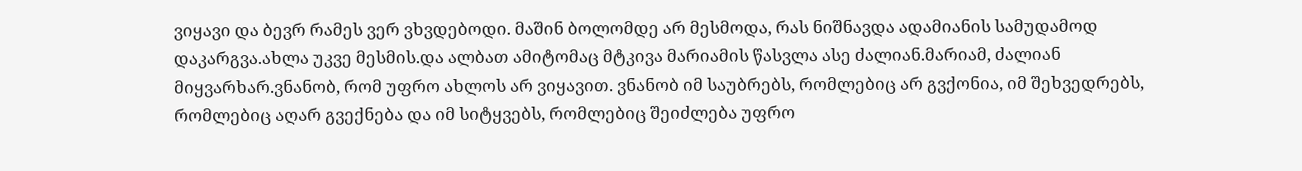ვიყავი და ბევრ რამეს ვერ ვხვდებოდი. მაშინ ბოლომდე არ მესმოდა, რას ნიშნავდა ადამიანის სამუდამოდ დაკარგვა.ახლა უკვე მესმის.და ალბათ ამიტომაც მტკივა მარიამის წასვლა ასე ძალიან.მარიამ, ძალიან მიყვარხარ.ვნანობ, რომ უფრო ახლოს არ ვიყავით. ვნანობ იმ საუბრებს, რომლებიც არ გვქონია, იმ შეხვედრებს, რომლებიც აღარ გვექნება და იმ სიტყვებს, რომლებიც შეიძლება უფრო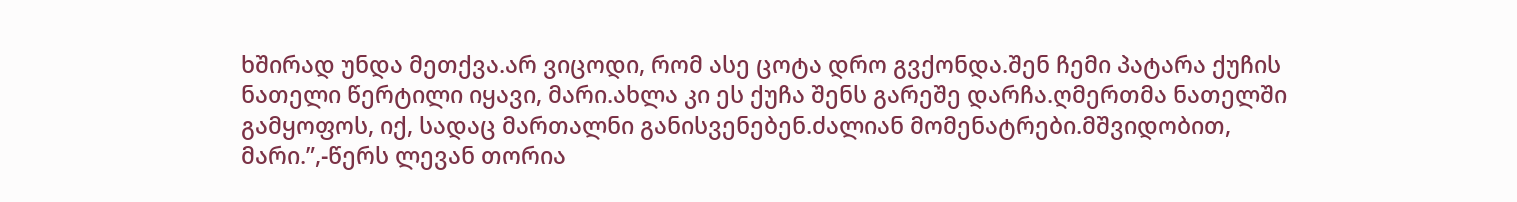ხშირად უნდა მეთქვა.არ ვიცოდი, რომ ასე ცოტა დრო გვქონდა.შენ ჩემი პატარა ქუჩის ნათელი წერტილი იყავი, მარი.ახლა კი ეს ქუჩა შენს გარეშე დარჩა.ღმერთმა ნათელში გამყოფოს, იქ, სადაც მართალნი განისვენებენ.ძალიან მომენატრები.მშვიდობით, მარი.”,-წერს ლევან თორია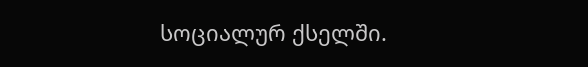სოციალურ ქსელში.